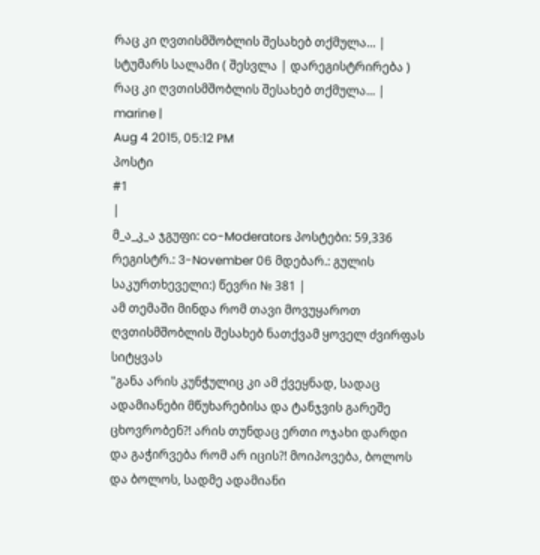რაც კი ღვთისმშობლის შესახებ თქმულა... |
სტუმარს სალამი ( შესვლა | დარეგისტრირება )
რაც კი ღვთისმშობლის შესახებ თქმულა... |
marine |
Aug 4 2015, 05:12 PM
პოსტი
#1
|
მ_ა_კ_ა ჯგუფი: co-Moderators პოსტები: 59,336 რეგისტრ.: 3-November 06 მდებარ.: გულის საკურთხეველი:) წევრი № 381 |
ამ თემაში მინდა რომ თავი მოვუყაროთ ღვთისმშობლის შესახებ ნათქვამ ყოველ ძვირფას სიტყვას
"განა არის კუნჭულიც კი ამ ქვეყნად, სადაც ადამიანები მწუხარებისა და ტანჯვის გარეშე ცხოვრობენ?! არის თუნდაც ერთი ოჯახი დარდი და გაჭირვება რომ არ იცის?! მოიპოვება, ბოლოს და ბოლოს, სადმე ადამიანი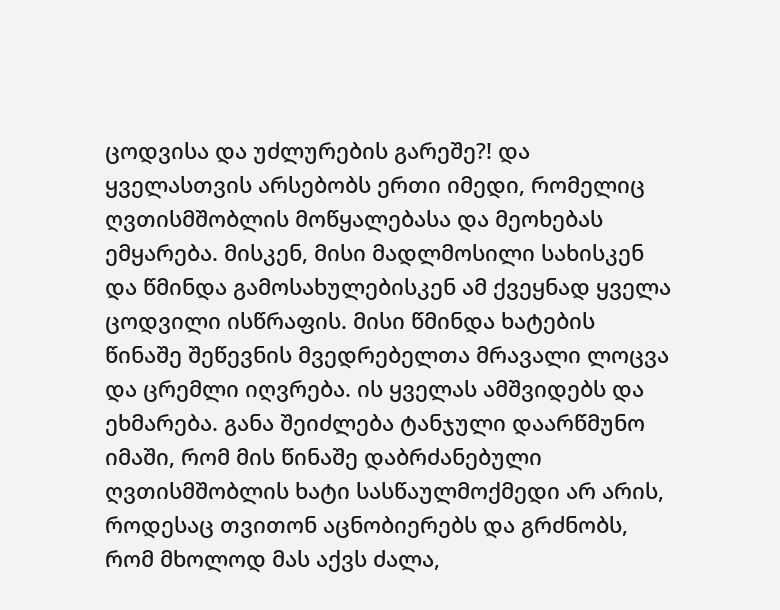ცოდვისა და უძლურების გარეშე?! და ყველასთვის არსებობს ერთი იმედი, რომელიც ღვთისმშობლის მოწყალებასა და მეოხებას ემყარება. მისკენ, მისი მადლმოსილი სახისკენ და წმინდა გამოსახულებისკენ ამ ქვეყნად ყველა ცოდვილი ისწრაფის. მისი წმინდა ხატების წინაშე შეწევნის მვედრებელთა მრავალი ლოცვა და ცრემლი იღვრება. ის ყველას ამშვიდებს და ეხმარება. განა შეიძლება ტანჯული დაარწმუნო იმაში, რომ მის წინაშე დაბრძანებული ღვთისმშობლის ხატი სასწაულმოქმედი არ არის, როდესაც თვითონ აცნობიერებს და გრძნობს, რომ მხოლოდ მას აქვს ძალა,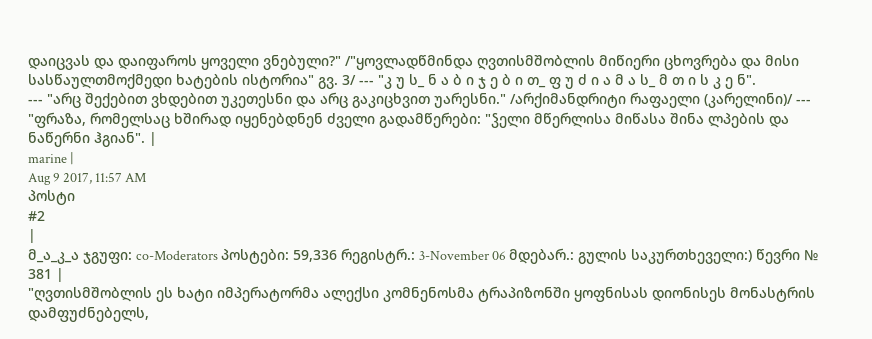დაიცვას და დაიფაროს ყოველი ვნებული?" /"ყოვლადწმინდა ღვთისმშობლის მიწიერი ცხოვრება და მისი სასწაულთმოქმედი ხატების ისტორია" გვ. 3/ --- "კ უ ს_ ნ ა ბ ი ჯ ე ბ ი თ_ ფ უ ძ ი ა მ ა ს_ მ თ ი ს კ ე ნ".
--- "არც შექებით ვხდებით უკეთესნი და არც გაკიცხვით უარესნი." /არქიმანდრიტი რაფაელი (კარელინი)/ --- "ფრაზა, რომელსაც ხშირად იყენებდნენ ძველი გადამწერები: "ჴელი მწერლისა მიწასა შინა ლპების და ნაწერნი ჰგიან". |
marine |
Aug 9 2017, 11:57 AM
პოსტი
#2
|
მ_ა_კ_ა ჯგუფი: co-Moderators პოსტები: 59,336 რეგისტრ.: 3-November 06 მდებარ.: გულის საკურთხეველი:) წევრი № 381 |
"ღვთისმშობლის ეს ხატი იმპერატორმა ალექსი კომნენოსმა ტრაპიზონში ყოფნისას დიონისეს მონასტრის დამფუძნებელს,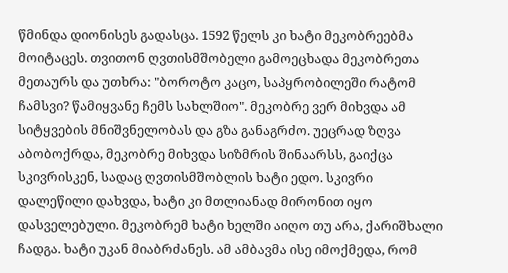წმინდა დიონისეს გადასცა. 1592 წელს კი ხატი მეკობრეებმა მოიტაცეს. თვითონ ღვთისმშობელი გამოეცხადა მეკობრეთა მეთაურს და უთხრა: "ბოროტო კაცო, საპყრობილეში რატომ ჩამსვი? წამიყვანე ჩემს სახლშიო". მეკობრე ვერ მიხვდა ამ სიტყვების მნიშვნელობას და გზა განაგრძო. უეცრად ზღვა აბობოქრდა, მეკობრე მიხვდა სიზმრის შინაარსს, გაიქცა სკივრისკენ, სადაც ღვთისმშობლის ხატი ედო. სკივრი დალეწილი დახვდა, ხატი კი მთლიანად მირონით იყო დასველებული. მეკობრემ ხატი ხელში აიღო თუ არა, ქარიშხალი ჩადგა. ხატი უკან მიაბრძანეს. ამ ამბავმა ისე იმოქმედა, რომ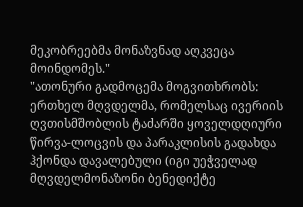მეკობრეებმა მონაზვნად აღკვეცა მოინდომეს."
"ათონური გადმოცემა მოგვითხრობს: ერთხელ მღვდელმა, რომელსაც ივერიის ღვთისმშობლის ტაძარში ყოველდღიური წირვა-ლოცვის და პარაკლისის გადახდა ჰქონდა დავალებული (იგი უეჭველად მღვდელმონაზონი ბენედიქტე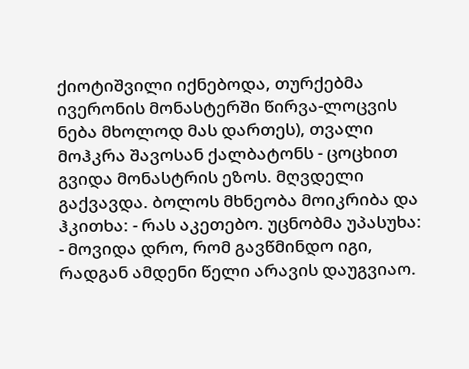ქიოტიშვილი იქნებოდა, თურქებმა ივერონის მონასტერში წირვა-ლოცვის ნება მხოლოდ მას დართეს), თვალი მოჰკრა შავოსან ქალბატონს - ცოცხით გვიდა მონასტრის ეზოს. მღვდელი გაქვავდა. ბოლოს მხნეობა მოიკრიბა და ჰკითხა: - რას აკეთებო. უცნობმა უპასუხა: - მოვიდა დრო, რომ გავწმინდო იგი, რადგან ამდენი წელი არავის დაუგვიაო.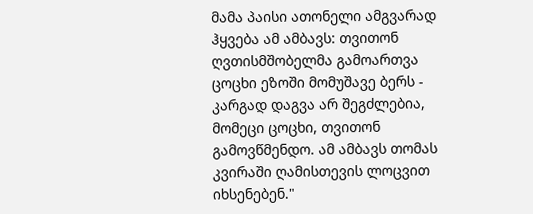მამა პაისი ათონელი ამგვარად ჰყვება ამ ამბავს: თვითონ ღვთისმშობელმა გამოართვა ცოცხი ეზოში მომუშავე ბერს - კარგად დაგვა არ შეგძლებია, მომეცი ცოცხი, თვითონ გამოვწმენდო. ამ ამბავს თომას კვირაში ღამისთევის ლოცვით იხსენებენ."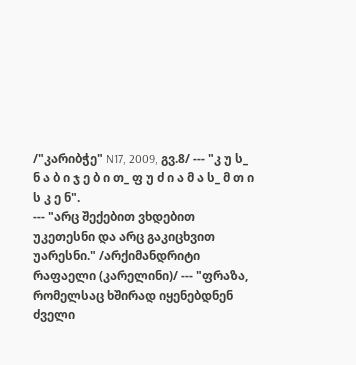/"კარიბჭე" N17, 2009, გვ.8/ --- "კ უ ს_ ნ ა ბ ი ჯ ე ბ ი თ_ ფ უ ძ ი ა მ ა ს_ მ თ ი ს კ ე ნ".
--- "არც შექებით ვხდებით უკეთესნი და არც გაკიცხვით უარესნი." /არქიმანდრიტი რაფაელი (კარელინი)/ --- "ფრაზა, რომელსაც ხშირად იყენებდნენ ძველი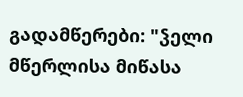გადამწერები: "ჴელი მწერლისა მიწასა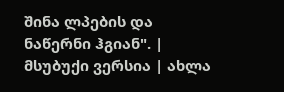შინა ლპების და ნაწერნი ჰგიან". |
მსუბუქი ვერსია | ახლა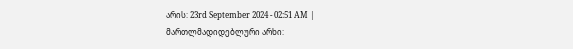არის: 23rd September 2024 - 02:51 AM |
მართლმადიდებლური არხი: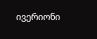ივერიონი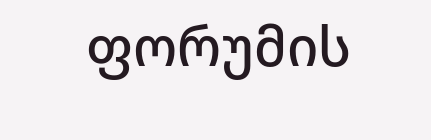ფორუმის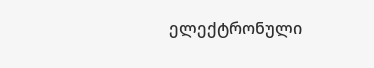ელექტრონული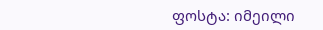ფოსტა: იმეილი